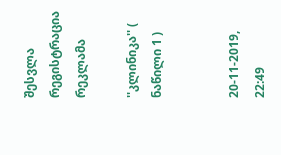შესვლა
რეგისტრაცია
რეკლამა

''კლინიკა'' ( ნაწილი 1 )


20-11-2019, 22:49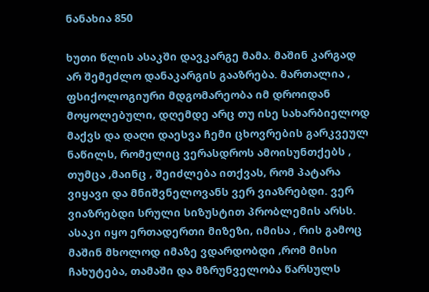ნანახია 850

ხუთი წლის ასაკში დავკარგე მამა. მაშინ კარგად არ შემეძლო დანაკარგის გააზრება. მართალია , ფსიქოლოგიური მდგომარეობა იმ დროიდან მოყოლებული, დღემდე არც თუ ისე სახარბიელოდ მაქვს და დაღი დაესვა ჩემი ცხოვრების გარკვეულ ნაწილს, რომელიც ვერასდროს ამოისუნთქებს , თუმცა ,მაინც , შეიძლება ითქვას, რომ პატარა ვიყავი და მნიშვნელოვანს ვერ ვიაზრებდი. ვერ ვიაზრებდი სრული სიზუსტით პრობლემის არსს. ასაკი იყო ერთადერთი მიზეზი, იმისა , რის გამოც მაშინ მხოლოდ იმაზე ვდარდობდი ,რომ მისი ჩახუტება, თამაში და მზრუნველობა წარსულს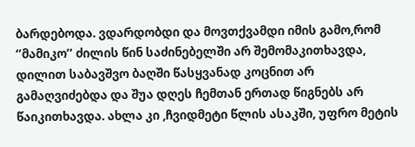ბარდებოდა. ვდარდობდი და მოვთქვამდი იმის გამო,რომ ‘’მამიკო’’ ძილის წინ საძინებელში არ შემომაკითხავდა, დილით საბავშვო ბაღში წასყვანად კოცნით არ გამაღვიძებდა და შუა დღეს ჩემთან ერთად წიგნებს არ წაიკითხავდა. ახლა კი ,ჩვიდმეტი წლის ასაკში, უფრო მეტის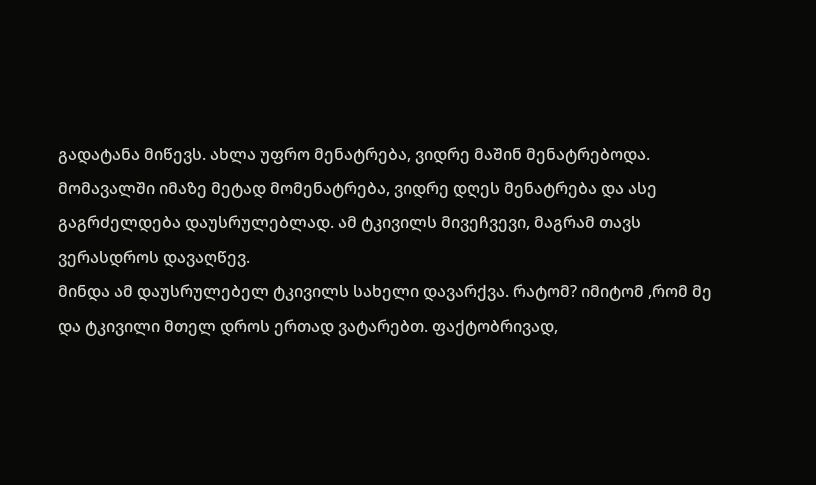გადატანა მიწევს. ახლა უფრო მენატრება, ვიდრე მაშინ მენატრებოდა. მომავალში იმაზე მეტად მომენატრება, ვიდრე დღეს მენატრება და ასე გაგრძელდება დაუსრულებლად. ამ ტკივილს მივეჩვევი, მაგრამ თავს ვერასდროს დავაღწევ.
მინდა ამ დაუსრულებელ ტკივილს სახელი დავარქვა. რატომ? იმიტომ ,რომ მე და ტკივილი მთელ დროს ერთად ვატარებთ. ფაქტობრივად,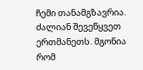ჩემი თანამგზავრია. ძალიან შევეწყვეთ ერთმანეთს. მგონია რომ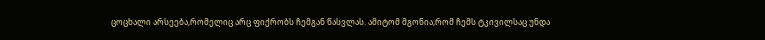ცოცხალი არსეება,რომელიც არც ფიქრობს ჩემგან წასვლას. ამიტომ მგონია,რომ ჩემს ტკივილსაც უნდა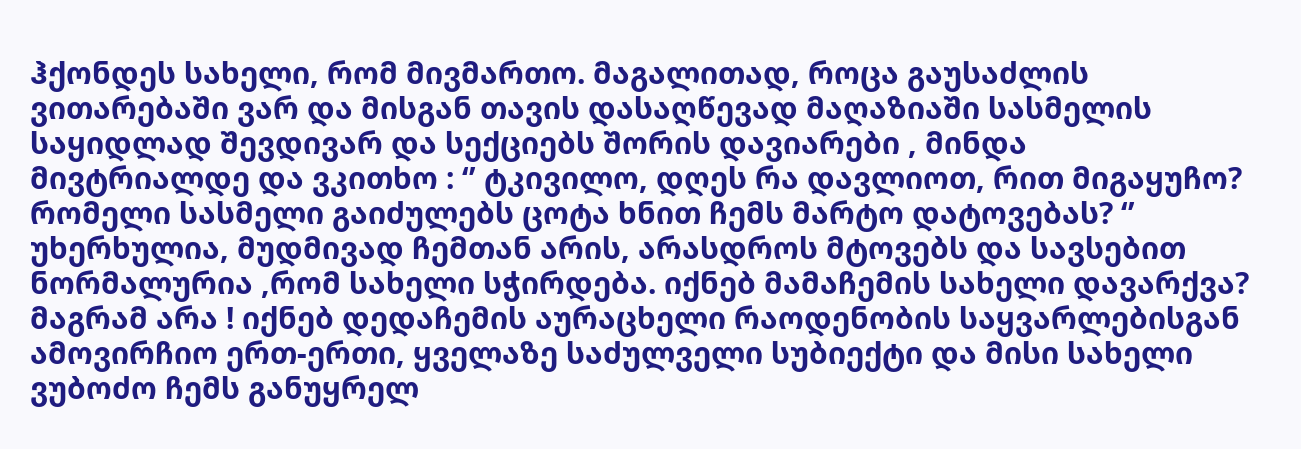ჰქონდეს სახელი, რომ მივმართო. მაგალითად, როცა გაუსაძლის ვითარებაში ვარ და მისგან თავის დასაღწევად მაღაზიაში სასმელის საყიდლად შევდივარ და სექციებს შორის დავიარები , მინდა მივტრიალდე და ვკითხო : ‘’ ტკივილო, დღეს რა დავლიოთ, რით მიგაყუჩო? რომელი სასმელი გაიძულებს ცოტა ხნით ჩემს მარტო დატოვებას? ‘’ უხერხულია, მუდმივად ჩემთან არის, არასდროს მტოვებს და სავსებით ნორმალურია ,რომ სახელი სჭირდება. იქნებ მამაჩემის სახელი დავარქვა? მაგრამ არა ! იქნებ დედაჩემის აურაცხელი რაოდენობის საყვარლებისგან ამოვირჩიო ერთ-ერთი, ყველაზე საძულველი სუბიექტი და მისი სახელი ვუბოძო ჩემს განუყრელ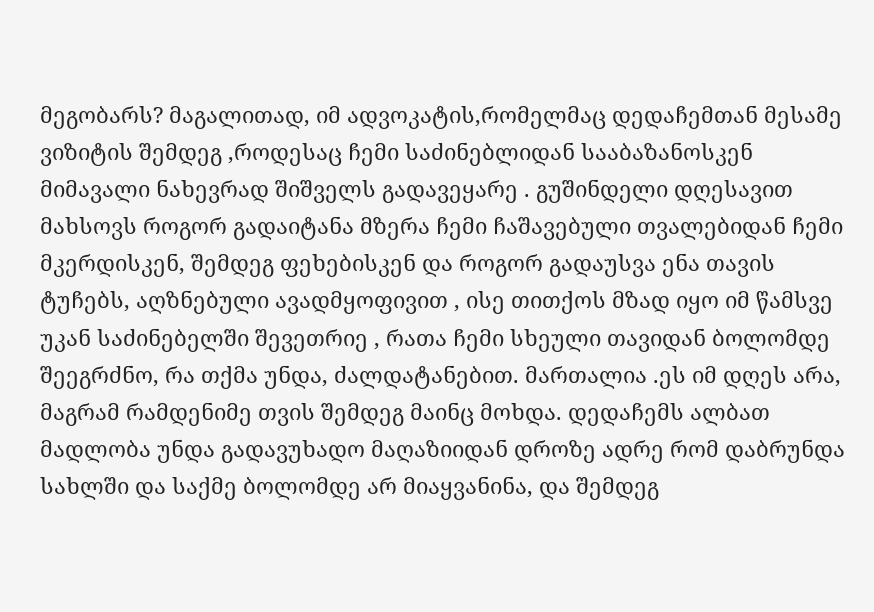მეგობარს? მაგალითად, იმ ადვოკატის,რომელმაც დედაჩემთან მესამე ვიზიტის შემდეგ ,როდესაც ჩემი საძინებლიდან სააბაზანოსკენ მიმავალი ნახევრად შიშველს გადავეყარე . გუშინდელი დღესავით მახსოვს როგორ გადაიტანა მზერა ჩემი ჩაშავებული თვალებიდან ჩემი მკერდისკენ, შემდეგ ფეხებისკენ და როგორ გადაუსვა ენა თავის ტუჩებს, აღზნებული ავადმყოფივით , ისე თითქოს მზად იყო იმ წამსვე უკან საძინებელში შევეთრიე , რათა ჩემი სხეული თავიდან ბოლომდე შეეგრძნო, რა თქმა უნდა, ძალდატანებით. მართალია .ეს იმ დღეს არა, მაგრამ რამდენიმე თვის შემდეგ მაინც მოხდა. დედაჩემს ალბათ მადლობა უნდა გადავუხადო მაღაზიიდან დროზე ადრე რომ დაბრუნდა სახლში და საქმე ბოლომდე არ მიაყვანინა, და შემდეგ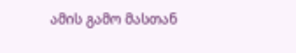ამის გამო მასთან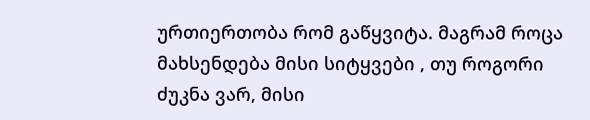ურთიერთობა რომ გაწყვიტა. მაგრამ როცა მახსენდება მისი სიტყვები , თუ როგორი ძუკნა ვარ, მისი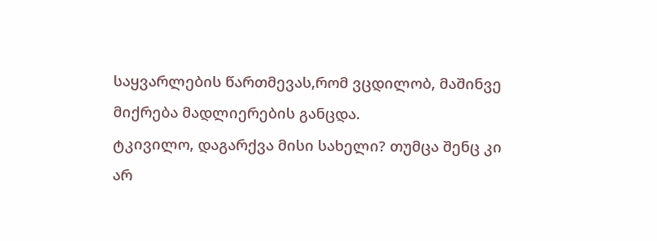საყვარლების წართმევას,რომ ვცდილობ, მაშინვე მიქრება მადლიერების განცდა.
ტკივილო, დაგარქვა მისი სახელი? თუმცა შენც კი არ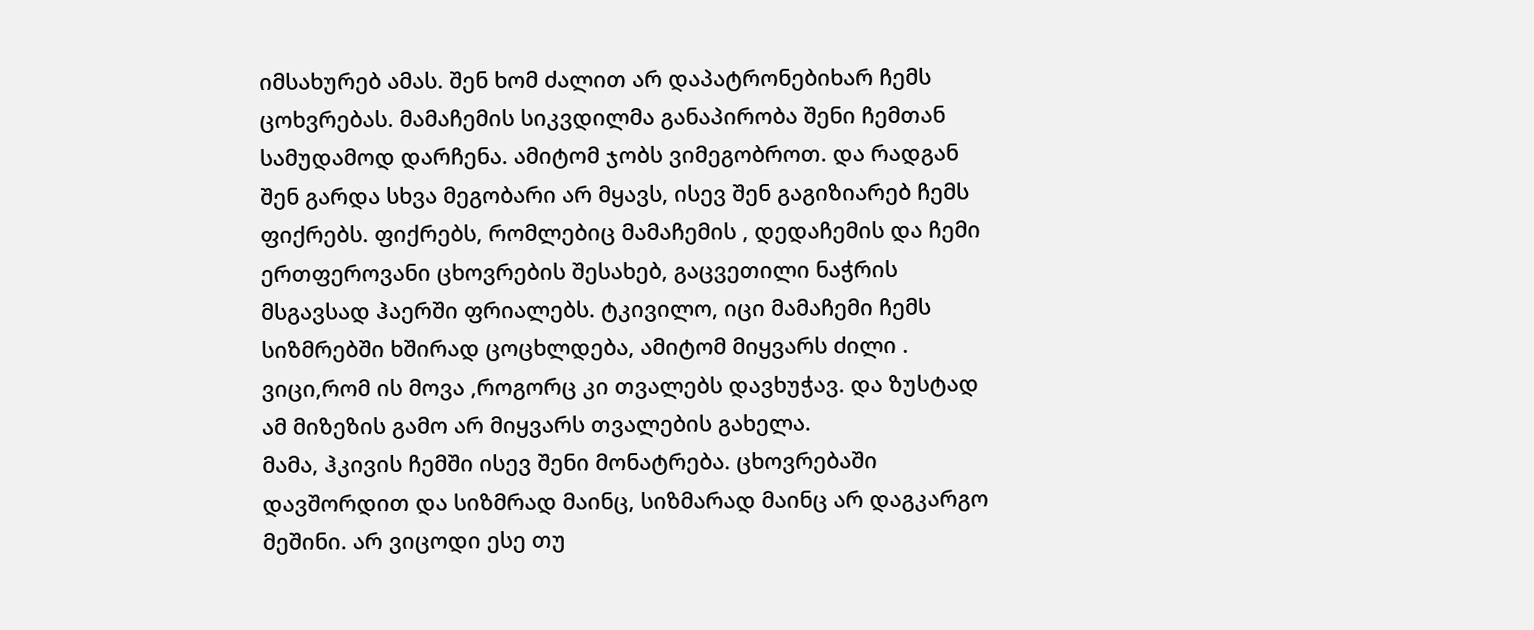იმსახურებ ამას. შენ ხომ ძალით არ დაპატრონებიხარ ჩემს ცოხვრებას. მამაჩემის სიკვდილმა განაპირობა შენი ჩემთან სამუდამოდ დარჩენა. ამიტომ ჯობს ვიმეგობროთ. და რადგან შენ გარდა სხვა მეგობარი არ მყავს, ისევ შენ გაგიზიარებ ჩემს ფიქრებს. ფიქრებს, რომლებიც მამაჩემის , დედაჩემის და ჩემი ერთფეროვანი ცხოვრების შესახებ, გაცვეთილი ნაჭრის მსგავსად ჰაერში ფრიალებს. ტკივილო, იცი მამაჩემი ჩემს სიზმრებში ხშირად ცოცხლდება, ამიტომ მიყვარს ძილი . ვიცი,რომ ის მოვა ,როგორც კი თვალებს დავხუჭავ. და ზუსტად ამ მიზეზის გამო არ მიყვარს თვალების გახელა.
მამა, ჰკივის ჩემში ისევ შენი მონატრება. ცხოვრებაში დავშორდით და სიზმრად მაინც, სიზმარად მაინც არ დაგკარგო მეშინი. არ ვიცოდი ესე თუ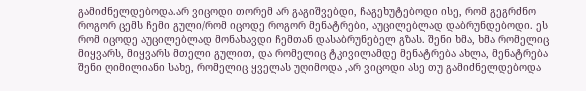გამიძნელდებოდა.არ ვიცოდი თორემ არ გაგიშვებდი, ჩაგეხუტებოდი ისე, რომ გეგრძნო როგორ ცემს ჩემი გული/რომ იცოდე როგორ მენატრები, აუცილებლად დაბრუნდებოდი. ეს რომ იცოდე აუცილებლად მონახავდი ჩემთან დასაბრუნებელ გზას. შენი ხმა, ხმა რომელიც მიყვარს, მიყვარს მთელი გულით, და რომელიც ტკივილამდე მენატრება ახლა, მენატრება შენი ღიმილიანი სახე, რომელიც ყველას უღიმოდა ,არ ვიცოდი ასე თუ გამიძნელდებოდა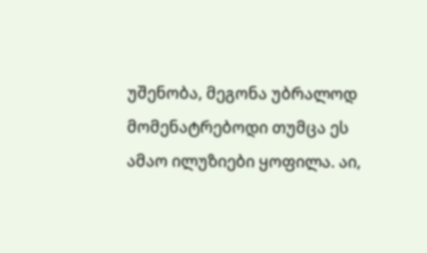უშენობა, მეგონა უბრალოდ მომენატრებოდი თუმცა ეს ამაო ილუზიები ყოფილა. აი,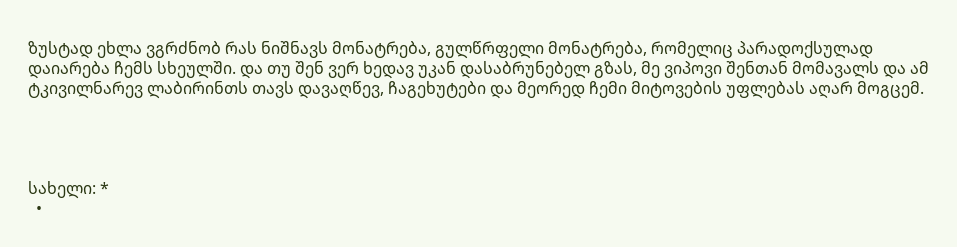ზუსტად ეხლა ვგრძნობ რას ნიშნავს მონატრება, გულწრფელი მონატრება, რომელიც პარადოქსულად დაიარება ჩემს სხეულში. და თუ შენ ვერ ხედავ უკან დასაბრუნებელ გზას, მე ვიპოვი შენთან მომავალს და ამ ტკივილნარევ ლაბირინთს თავს დავაღწევ, ჩაგეხუტები და მეორედ ჩემი მიტოვების უფლებას აღარ მოგცემ.




სახელი: *
  •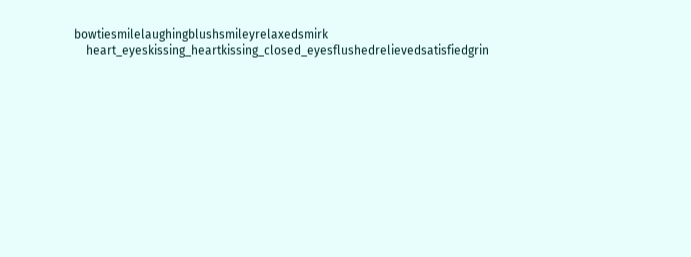bowtiesmilelaughingblushsmileyrelaxedsmirk
    heart_eyeskissing_heartkissing_closed_eyesflushedrelievedsatisfiedgrin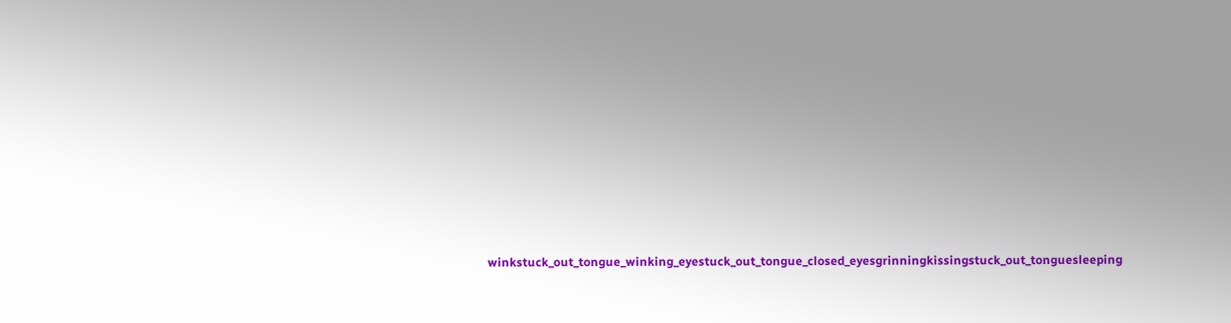winkstuck_out_tongue_winking_eyestuck_out_tongue_closed_eyesgrinningkissingstuck_out_tonguesleeping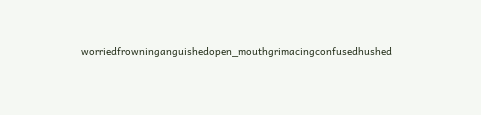worriedfrowninganguishedopen_mouthgrimacingconfusedhushed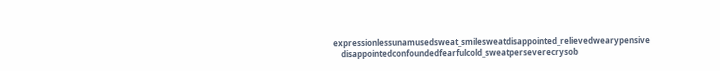expressionlessunamusedsweat_smilesweatdisappointed_relievedwearypensive
    disappointedconfoundedfearfulcold_sweatperseverecrysob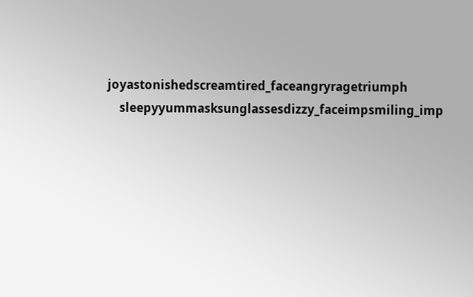joyastonishedscreamtired_faceangryragetriumph
    sleepyyummasksunglassesdizzy_faceimpsmiling_imp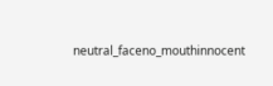neutral_faceno_mouthinnocent